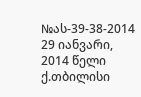№ას-39-38-2014 29 იანვარი, 2014 წელი
ქ.თბილისი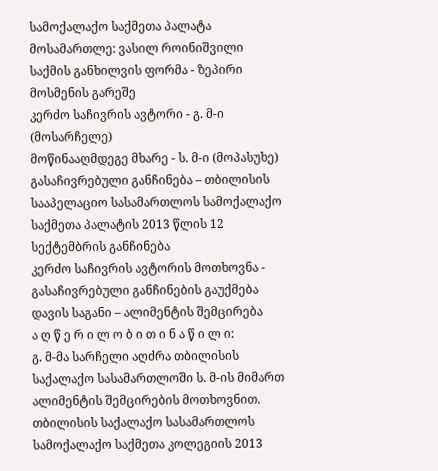სამოქალაქო საქმეთა პალატა
მოსამართლე: ვასილ როინიშვილი
საქმის განხილვის ფორმა - ზეპირი მოსმენის გარეშე
კერძო საჩივრის ავტორი - გ. მ-ი (მოსარჩელე)
მოწინააღმდეგე მხარე - ს. მ-ი (მოპასუხე)
გასაჩივრებული განჩინება – თბილისის სააპელაციო სასამართლოს სამოქალაქო საქმეთა პალატის 2013 წლის 12 სექტემბრის განჩინება
კერძო საჩივრის ავტორის მოთხოვნა - გასაჩივრებული განჩინების გაუქმება
დავის საგანი – ალიმენტის შემცირება
ა ღ წ ე რ ი ლ ო ბ ი თ ი ნ ა წ ი ლ ი:
გ. მ-მა სარჩელი აღძრა თბილისის საქალაქო სასამართლოში ს. მ-ის მიმართ ალიმენტის შემცირების მოთხოვნით.
თბილისის საქალაქო სასამართლოს სამოქალაქო საქმეთა კოლეგიის 2013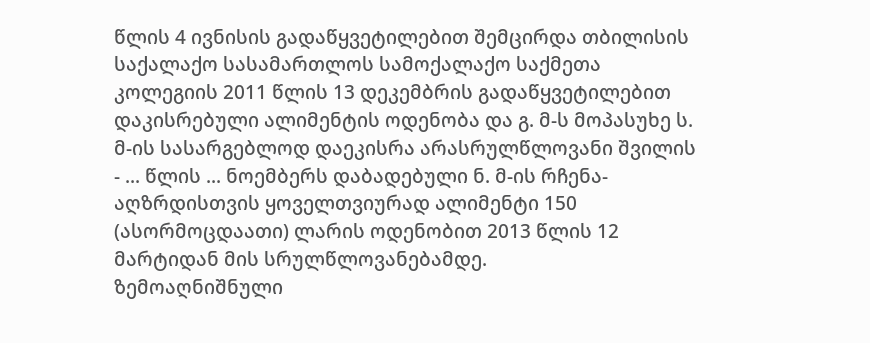წლის 4 ივნისის გადაწყვეტილებით შემცირდა თბილისის საქალაქო სასამართლოს სამოქალაქო საქმეთა კოლეგიის 2011 წლის 13 დეკემბრის გადაწყვეტილებით დაკისრებული ალიმენტის ოდენობა და გ. მ-ს მოპასუხე ს. მ-ის სასარგებლოდ დაეკისრა არასრულწლოვანი შვილის - ... წლის ... ნოემბერს დაბადებული ნ. მ-ის რჩენა-აღზრდისთვის ყოველთვიურად ალიმენტი 150 (ასორმოცდაათი) ლარის ოდენობით 2013 წლის 12 მარტიდან მის სრულწლოვანებამდე.
ზემოაღნიშნული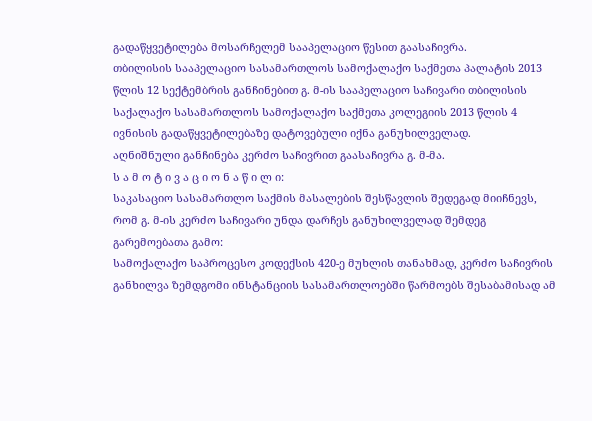გადაწყვეტილება მოსარჩელემ სააპელაციო წესით გაასაჩივრა.
თბილისის სააპელაციო სასამართლოს სამოქალაქო საქმეთა პალატის 2013 წლის 12 სექტემბრის განჩინებით გ. მ-ის სააპელაციო საჩივარი თბილისის საქალაქო სასამართლოს სამოქალაქო საქმეთა კოლეგიის 2013 წლის 4 ივნისის გადაწყვეტილებაზე დატოვებული იქნა განუხილველად.
აღნიშნული განჩინება კერძო საჩივრით გაასაჩივრა გ. მ-მა.
ს ა მ ო ტ ი ვ ა ც ი ო ნ ა წ ი ლ ი:
საკასაციო სასამართლო საქმის მასალების შესწავლის შედეგად მიიჩნევს, რომ გ. მ-ის კერძო საჩივარი უნდა დარჩეს განუხილველად შემდეგ გარემოებათა გამო:
სამოქალაქო საპროცესო კოდექსის 420-ე მუხლის თანახმად, კერძო საჩივრის განხილვა ზემდგომი ინსტანციის სასამართლოებში წარმოებს შესაბამისად ამ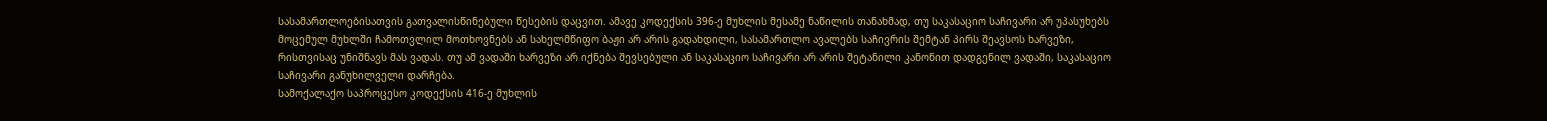სასამართლოებისათვის გათვალისწინებული წესების დაცვით. ამავე კოდექსის 396-ე მუხლის მესამე ნაწილის თანახმად, თუ საკასაციო საჩივარი არ უპასუხებს მოცემულ მუხლში ჩამოთვლილ მოთხოვნებს ან სახელმწიფო ბაჟი არ არის გადახდილი, სასამართლო ავალებს საჩივრის შემტან პირს შეავსოს ხარვეზი, რისთვისაც უნიშნავს მას ვადას. თუ ამ ვადაში ხარვეზი არ იქნება შევსებული ან საკასაციო საჩივარი არ არის შეტანილი კანონით დადგენილ ვადაში, საკასაციო საჩივარი განუხილველი დარჩება.
სამოქალაქო საპროცესო კოდექსის 416-ე მუხლის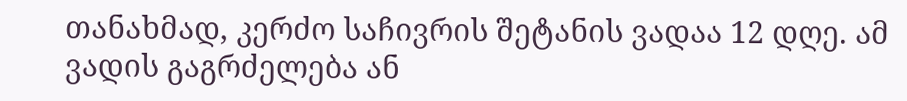თანახმად, კერძო საჩივრის შეტანის ვადაა 12 დღე. ამ ვადის გაგრძელება ან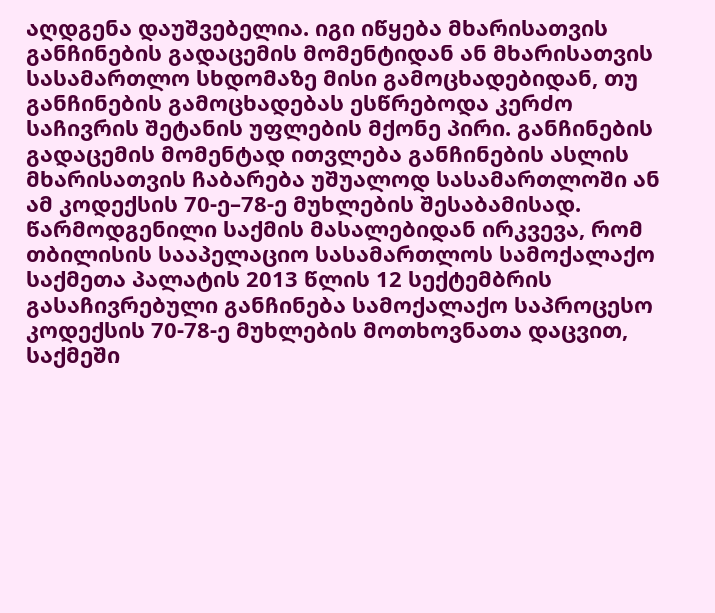აღდგენა დაუშვებელია. იგი იწყება მხარისათვის განჩინების გადაცემის მომენტიდან ან მხარისათვის სასამართლო სხდომაზე მისი გამოცხადებიდან, თუ განჩინების გამოცხადებას ესწრებოდა კერძო საჩივრის შეტანის უფლების მქონე პირი. განჩინების გადაცემის მომენტად ითვლება განჩინების ასლის მხარისათვის ჩაბარება უშუალოდ სასამართლოში ან ამ კოდექსის 70-ე–78-ე მუხლების შესაბამისად.
წარმოდგენილი საქმის მასალებიდან ირკვევა, რომ თბილისის სააპელაციო სასამართლოს სამოქალაქო საქმეთა პალატის 2013 წლის 12 სექტემბრის გასაჩივრებული განჩინება სამოქალაქო საპროცესო კოდექსის 70-78-ე მუხლების მოთხოვნათა დაცვით, საქმეში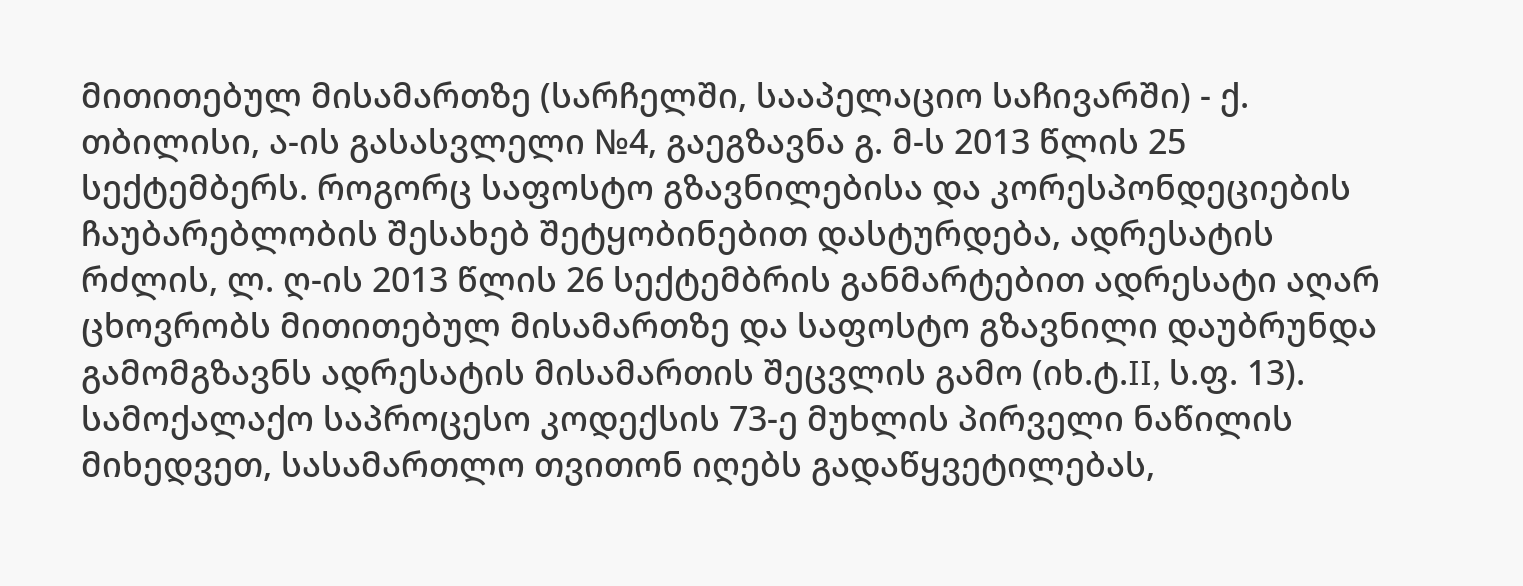მითითებულ მისამართზე (სარჩელში, სააპელაციო საჩივარში) - ქ. თბილისი, ა-ის გასასვლელი №4, გაეგზავნა გ. მ-ს 2013 წლის 25 სექტემბერს. როგორც საფოსტო გზავნილებისა და კორესპონდეციების ჩაუბარებლობის შესახებ შეტყობინებით დასტურდება, ადრესატის რძლის, ლ. ღ-ის 2013 წლის 26 სექტემბრის განმარტებით ადრესატი აღარ ცხოვრობს მითითებულ მისამართზე და საფოსტო გზავნილი დაუბრუნდა გამომგზავნს ადრესატის მისამართის შეცვლის გამო (იხ.ტ.II, ს.ფ. 13).
სამოქალაქო საპროცესო კოდექსის 73-ე მუხლის პირველი ნაწილის მიხედვეთ, სასამართლო თვითონ იღებს გადაწყვეტილებას,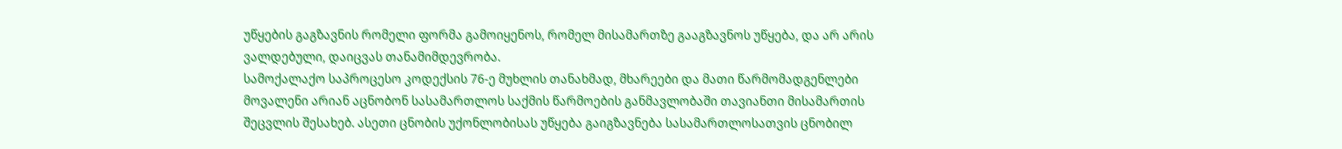უწყების გაგზავნის რომელი ფორმა გამოიყენოს, რომელ მისამართზე გააგზავნოს უწყება, და არ არის ვალდებული, დაიცვას თანამიმდევრობა.
სამოქალაქო საპროცესო კოდექსის 76-ე მუხლის თანახმად, მხარეები და მათი წარმომადგენლები მოვალენი არიან აცნობონ სასამართლოს საქმის წარმოების განმავლობაში თავიანთი მისამართის შეცვლის შესახებ. ასეთი ცნობის უქონლობისას უწყება გაიგზავნება სასამართლოსათვის ცნობილ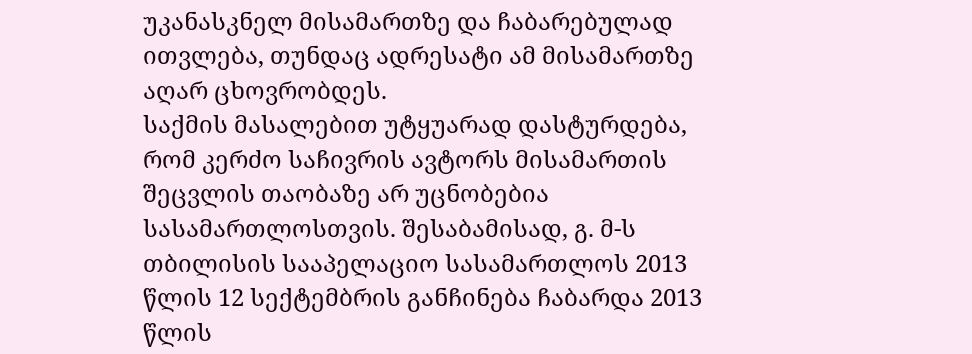უკანასკნელ მისამართზე და ჩაბარებულად ითვლება, თუნდაც ადრესატი ამ მისამართზე აღარ ცხოვრობდეს.
საქმის მასალებით უტყუარად დასტურდება, რომ კერძო საჩივრის ავტორს მისამართის შეცვლის თაობაზე არ უცნობებია სასამართლოსთვის. შესაბამისად, გ. მ-ს თბილისის სააპელაციო სასამართლოს 2013 წლის 12 სექტემბრის განჩინება ჩაბარდა 2013 წლის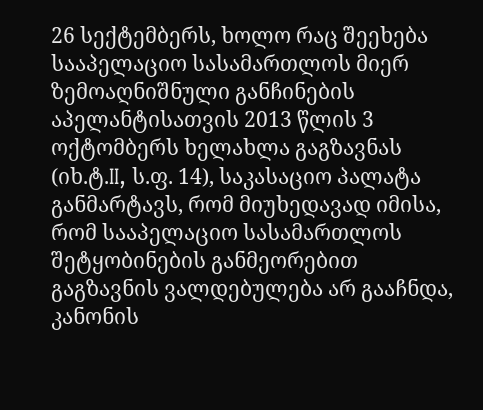26 სექტემბერს, ხოლო რაც შეეხება სააპელაციო სასამართლოს მიერ ზემოაღნიშნული განჩინების აპელანტისათვის 2013 წლის 3 ოქტომბერს ხელახლა გაგზავნას (იხ.ტ.II, ს.ფ. 14), საკასაციო პალატა განმარტავს, რომ მიუხედავად იმისა, რომ სააპელაციო სასამართლოს შეტყობინების განმეორებით გაგზავნის ვალდებულება არ გააჩნდა, კანონის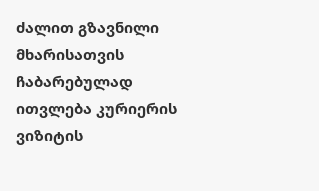ძალით გზავნილი მხარისათვის ჩაბარებულად ითვლება კურიერის ვიზიტის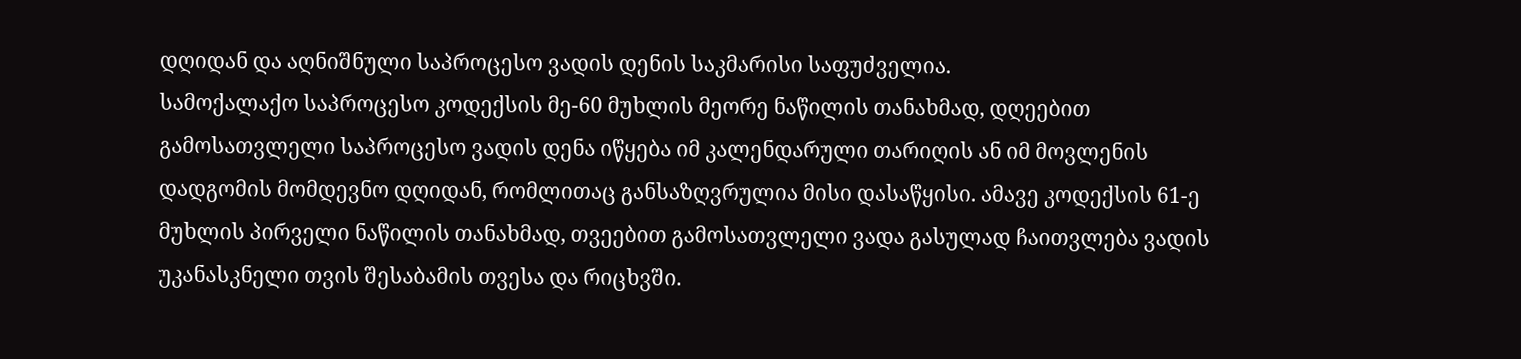დღიდან და აღნიშნული საპროცესო ვადის დენის საკმარისი საფუძველია.
სამოქალაქო საპროცესო კოდექსის მე-60 მუხლის მეორე ნაწილის თანახმად, დღეებით გამოსათვლელი საპროცესო ვადის დენა იწყება იმ კალენდარული თარიღის ან იმ მოვლენის დადგომის მომდევნო დღიდან, რომლითაც განსაზღვრულია მისი დასაწყისი. ამავე კოდექსის 61-ე მუხლის პირველი ნაწილის თანახმად, თვეებით გამოსათვლელი ვადა გასულად ჩაითვლება ვადის უკანასკნელი თვის შესაბამის თვესა და რიცხვში.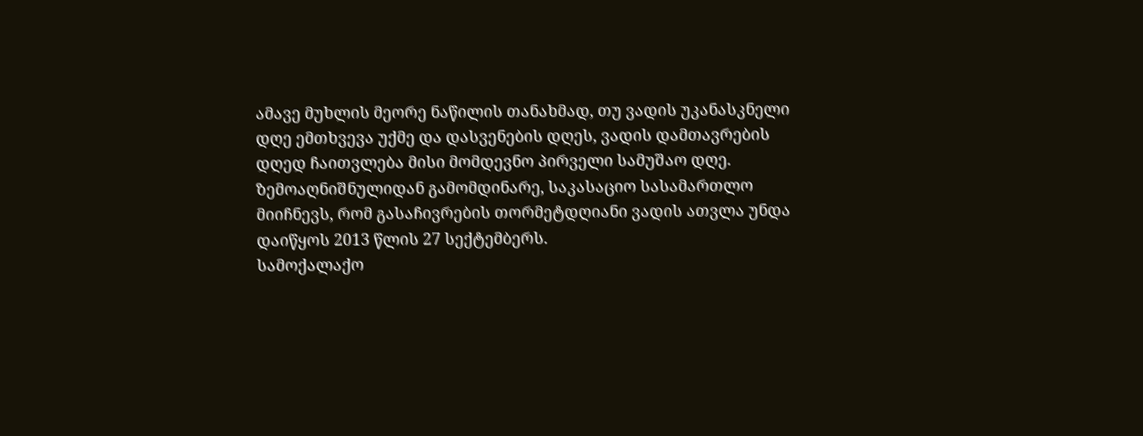ამავე მუხლის მეორე ნაწილის თანახმად, თუ ვადის უკანასკნელი დღე ემთხვევა უქმე და დასვენების დღეს, ვადის დამთავრების დღედ ჩაითვლება მისი მომდევნო პირველი სამუშაო დღე.
ზემოაღნიშნულიდან გამომდინარე, საკასაციო სასამართლო მიიჩნევს, რომ გასაჩივრების თორმეტდღიანი ვადის ათვლა უნდა დაიწყოს 2013 წლის 27 სექტემბერს.
სამოქალაქო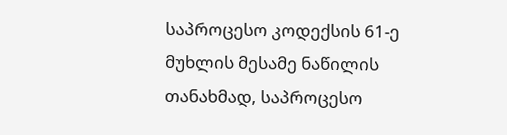საპროცესო კოდექსის 61-ე მუხლის მესამე ნაწილის თანახმად, საპროცესო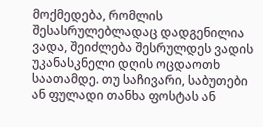მოქმედება, რომლის შესასრულებლადაც დადგენილია ვადა, შეიძლება შესრულდეს ვადის უკანასკნელი დღის ოცდაოთხ საათამდე. თუ საჩივარი, საბუთები ან ფულადი თანხა ფოსტას ან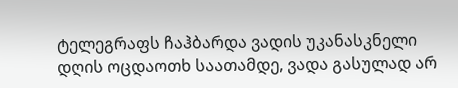ტელეგრაფს ჩაჰბარდა ვადის უკანასკნელი დღის ოცდაოთხ საათამდე, ვადა გასულად არ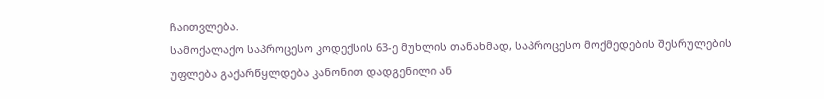ჩაითვლება.
სამოქალაქო საპროცესო კოდექსის 63-ე მუხლის თანახმად, საპროცესო მოქმედების შესრულების უფლება გაქარწყლდება კანონით დადგენილი ან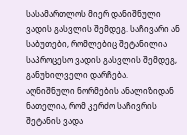სასამართლოს მიერ დანიშნული ვადის გასვლის შემდეგ. საჩივარი ან საბუთები, რომლებიც შეტანილია საპროცესო ვადის გასვლის შემდეგ, განუხილველი დარჩება.
აღნიშნული ნორმების ანალიზიდან ნათელია, რომ კერძო საჩივრის შეტანის ვადა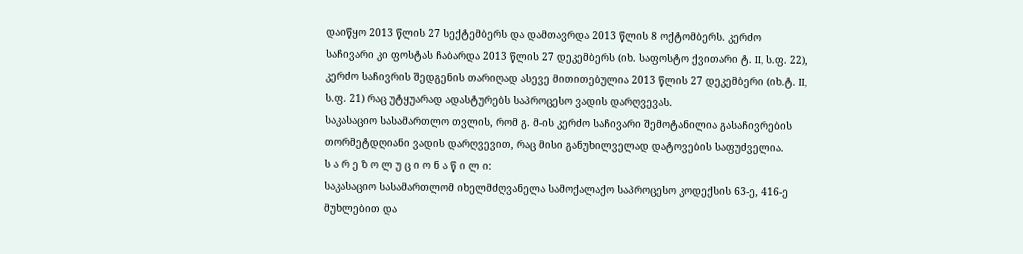დაიწყო 2013 წლის 27 სექტემბერს და დამთავრდა 2013 წლის 8 ოქტომბერს. კერძო საჩივარი კი ფოსტას ჩაბარდა 2013 წლის 27 დეკემბერს (იხ. საფოსტო ქვითარი ტ. II, ს.ფ. 22), კერძო საჩივრის შედგენის თარიღად ასევე მითითებულია 2013 წლის 27 დეკემბერი (იხ.ტ. II, ს.ფ. 21) რაც უტყუარად ადასტურებს საპროცესო ვადის დარღვევას.
საკასაციო სასამართლო თვლის, რომ გ. მ-ის კერძო საჩივარი შემოტანილია გასაჩივრების თორმეტდღიანი ვადის დარღვევით, რაც მისი განუხილველად დატოვების საფუძველია.
ს ა რ ე ზ ო ლ უ ც ი ო ნ ა წ ი ლ ი:
საკასაციო სასამართლომ იხელმძღვანელა სამოქალაქო საპროცესო კოდექსის 63-ე, 416-ე მუხლებით და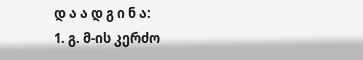დ ა ა დ გ ი ნ ა:
1. გ. მ-ის კერძო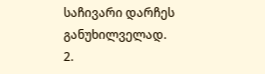საჩივარი დარჩეს განუხილველად.
2.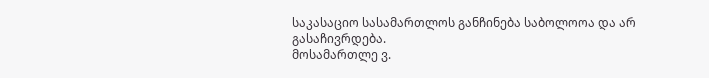საკასაციო სასამართლოს განჩინება საბოლოოა და არ გასაჩივრდება.
მოსამართლე ვ.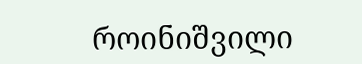როინიშვილი